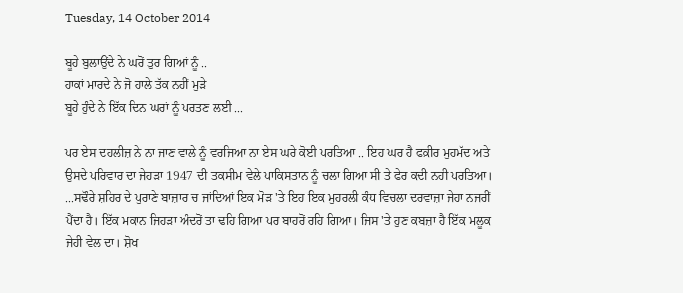Tuesday, 14 October 2014

ਬੂਹੇ ਬੁਲਾਉਂਦੇ ਨੇ ਘਰੋਂ ਤੁਰ ਗਿਆਂ ਨੂੰ ..
ਹਾਕਾਂ ਮਾਰਦੇ ਨੇ ਜੋ ਹਾਲੇ ਤੱਕ ਨਹੀਂ ਮੁੜੇ
ਬੂਹੇ ਹੁੰਦੇ ਨੇ ਇੱਕ ਦਿਨ ਘਰਾਂ ਨੂੰ ਪਰਤਣ ਲਈ ...

ਪਰ ਏਸ ਦਹਲੀਜ਼ ਨੇ ਨਾ ਜਾਣ ਵਾਲੇ ਨੂੰ ਵਰਜਿਆ ਨਾ ਏਸ ਘਰੇ ਕੋਈ ਪਰਤਿਆ .. ਇਹ ਘਰ ਹੈ ਫਕ਼ੀਰ ਮੁਹਮੱਦ ਅਤੇ ਉਸਦੇ ਪਰਿਵਾਰ ਦਾ ਜੇਹੜਾ 1947 ਦੀ ਤਕਸੀਮ ਵੇਲੇ ਪਾਕਿਸਤਾਨ ਨੂੰ ਚਲਾ ਗਿਆ ਸੀ ਤੇ ਫੇਰ ਕਦੀ ਨਹੀ ਪਰਤਿਆ। ...ਸਢੌਰੇ ਸ਼ਹਿਰ ਦੇ ਪੁਰਾਣੇ ਬਾਜ਼ਾਰ ਚ ਜਾਂਦਿਆਂ ਇਕ ਮੋੜ 'ਤੇ ਇਹ ਇਕ ਮੁਹਰਲੀ ਕੰਧ ਵਿਚਲਾ ਦਰਵਾਜ਼ਾ ਜੇਹਾ ਨਜਰੀਂ ਪੈਂਦਾ ਹੈ। ਇੱਕ ਮਕਾਨ ਜਿਹੜਾ ਅੰਦਰੋਂ ਤਾ ਢਹਿ ਗਿਆ ਪਰ ਬਾਹਰੋਂ ਰਹਿ ਗਿਆ। ਜਿਸ 'ਤੇ ਹੁਣ ਕਬਜ਼ਾ ਹੈ ਇੱਕ ਮਲੂਕ ਜੇਹੀ ਵੇਲ ਦਾ। ਸ਼ੋਖ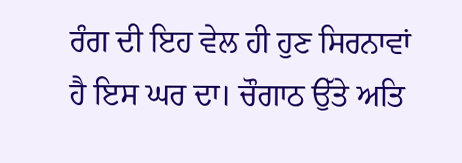ਰੰਗ ਦੀ ਇਹ ਵੇਲ ਹੀ ਹੁਣ ਸਿਰਨਾਵਾਂ ਹੈ ਇਸ ਘਰ ਦਾ। ਚੌਗਾਠ ਉੱਤੇ ਅਤਿ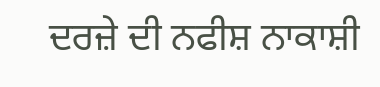ਦਰਜ਼ੇ ਦੀ ਨਫੀਸ਼ ਨਾਕਾਸ਼ੀ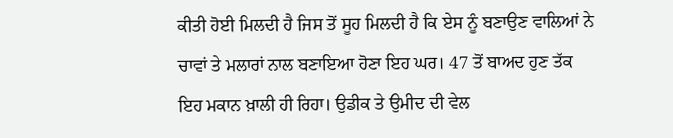ਕੀਤੀ ਹੋਈ ਮਿਲਦੀ ਹੈ ਜਿਸ ਤੋਂ ਸੂਹ ਮਿਲਦੀ ਹੈ ਕਿ ਏਸ ਨੂੰ ਬਣਾਉਣ ਵਾਲਿਆਂ ਨੇ ਚਾਵਾਂ ਤੇ ਮਲਾਰਾਂ ਨਾਲ ਬਣਾਇਆ ਹੋਣਾ ਇਹ ਘਰ। 47 ਤੋਂ ਬਾਅਦ ਹੁਣ ਤੱਕ ਇਹ ਮਕਾਨ ਖ਼ਾਲੀ ਹੀ ਰਿਹਾ। ਉਡੀਕ ਤੇ ਉਮੀਦ ਦੀ ਵੇਲ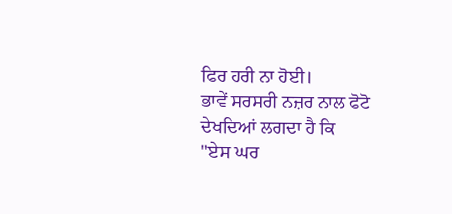ਫਿਰ ਹਰੀ ਨਾ ਹੋਈ।
ਭਾਵੇਂ ਸਰਸਰੀ ਨਜ਼ਰ ਨਾਲ ਫੋਟੋ ਦੇਖਦਿਆਂ ਲਗਦਾ ਹੈ ਕਿ
"ਏਸ ਘਰ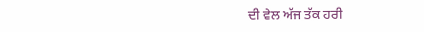ਦੀ ਵੇਲ ਅੱਜ ਤੱਕ ਹਰੀ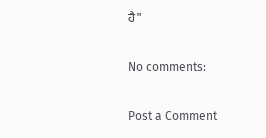ਹੈ"

No comments:

Post a Comment